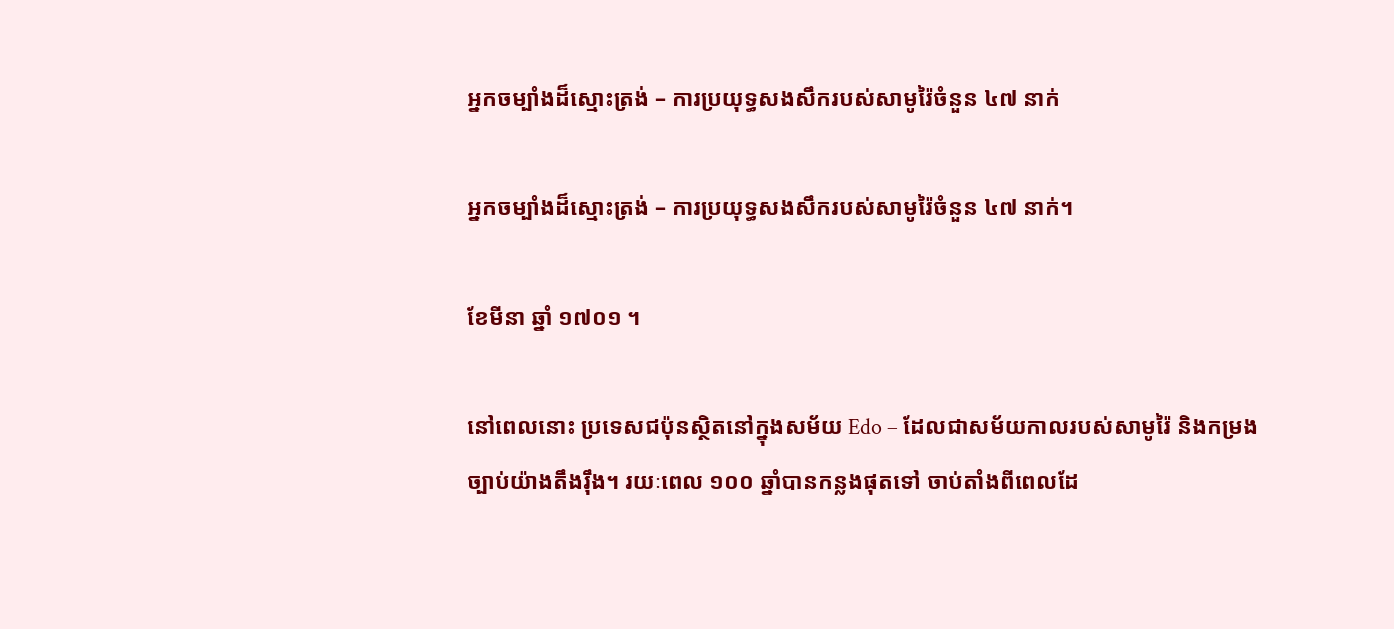អ្នកចម្បាំងដ៏ស្មោះត្រង់ – ការប្រយុទ្ធសងសឹករបស់សាមូរ៉ៃចំនួន ៤៧ នាក់

អ្នកចម្បាំងដ៏ស្មោះត្រង់ – ការប្រយុទ្ធសងសឹករបស់សាមូរ៉ៃចំនួន ៤៧ នាក់។

ខែមីនា ឆ្នាំ ១៧០១ ។

នៅពេលនោះ ប្រទេសជប៉ុនស្ថិតនៅក្នុងសម័យ Edo – ដែលជាសម័យកាលរបស់សាមូរ៉ៃ និងកម្រងច្បាប់យ៉ាងតឹងរ៉ឹង។ រយៈពេល ១០០ ឆ្នាំបានកន្លងផុតទៅ ចាប់តាំងពីពេលដែ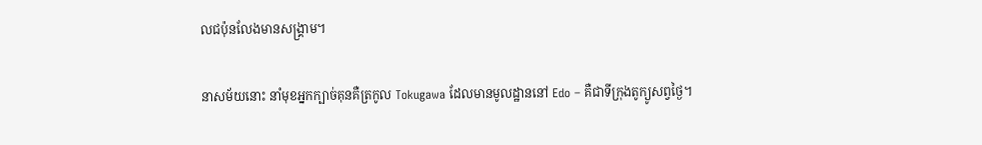លជប៉ុនលែងមានសង្គ្រាម។

នាសម័យនោះ នាំមុខអ្នកក្បាច់គុនគឺត្រកូល Tokugawa ដែលមានមូលដ្ឋាននៅ Edo – គឺជាទីក្រុងតូក្យូសព្វថ្ងៃ។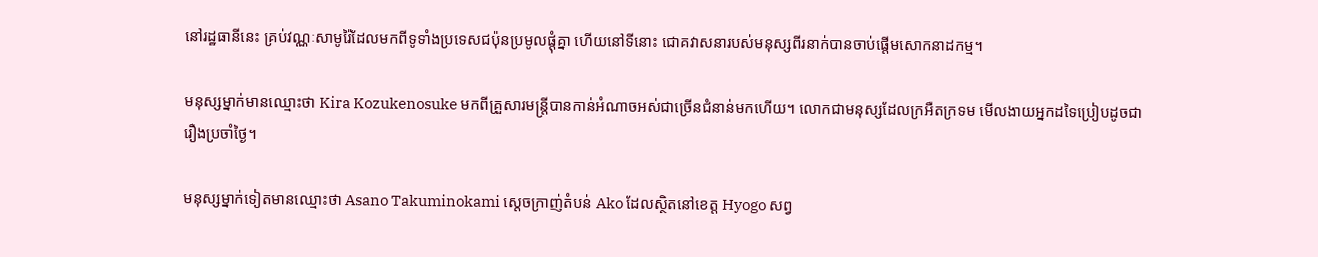នៅរដ្ឋធានីនេះ គ្រប់វណ្ណៈសាមូរ៉ៃដែលមកពីទូទាំងប្រទេសជប៉ុនប្រមូលផ្តុំគ្នា ហើយនៅទីនោះ ជោគវាសនារបស់មនុស្សពីរនាក់បានចាប់ផ្តើមសោកនាដកម្ម។

មនុស្សម្នាក់មានឈ្មោះថា Kira Kozukenosuke មកពីគ្រួសារមន្ត្រីបានកាន់អំណាចអស់ជាច្រើនជំនាន់មកហើយ។ លោកជាមនុស្សដែលក្រអឺតក្រទម មើលងាយអ្នកដទៃប្រៀបដូចជារឿងប្រចាំថ្ងៃ។

មនុស្សម្នាក់ទៀតមានឈ្មោះថា Asano Takuminokami ស្តេចក្រាញ់តំបន់ Ako ដែលស្ថិតនៅខេត្ត Hyogo សព្វ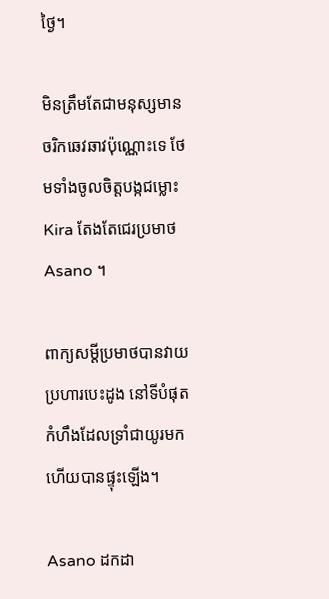ថ្ងៃ។

មិនត្រឹមតែជាមនុស្សមានចរិកឆេវឆាវប៉ុណ្ណោះទេ ថែមទាំងចូលចិត្តបង្កជម្លោះ Kira តែងតែជេរប្រមាថ Asano ។

ពាក្យសម្ដីប្រមាថបានវាយប្រហារបេះដូង នៅទីបំផុត កំហឹងដែលទ្រាំជាយូរមកហើយបានផ្ទុះឡើង។

Asano ដកដា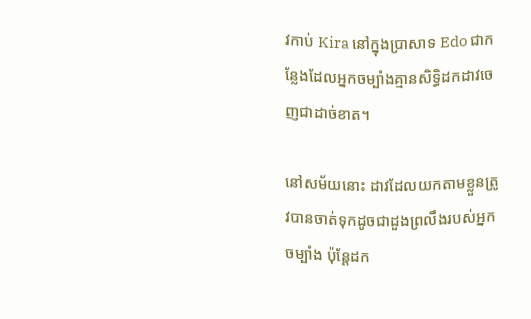វកាប់ Kira នៅក្នុងប្រាសាទ Edo ជាកន្លែងដែលអ្នកចម្បាំងគ្មានសិទ្ធិដកដាវចេញជាដាច់ខាត។

នៅសម័យនោះ ដាវដែលយកតាមខ្លួនត្រូវបានចាត់ទុកដូចជាដួងព្រលឹងរបស់អ្នកចម្បាំង ប៉ុន្តែដក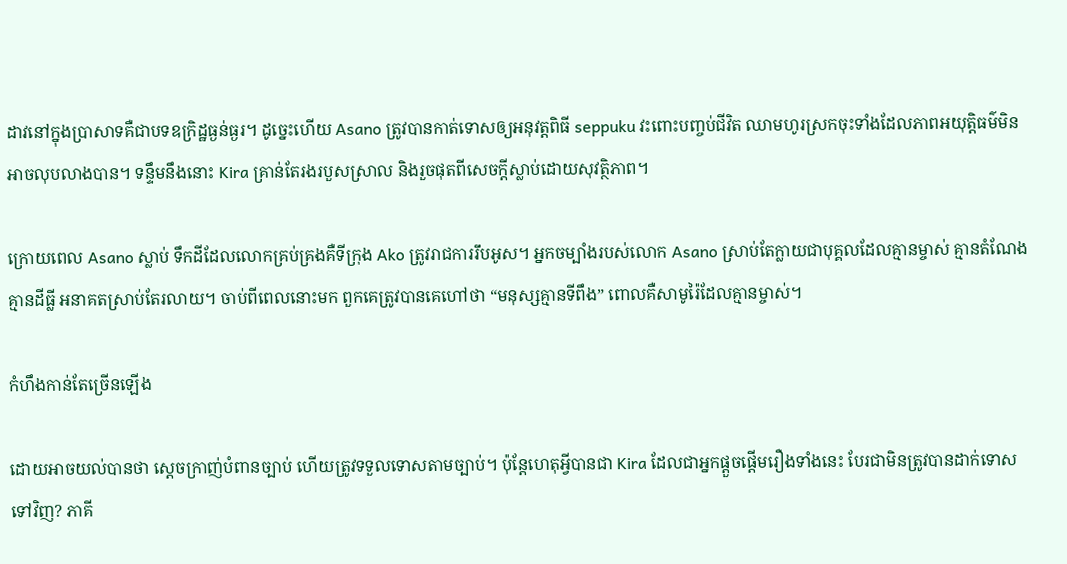ដាវនៅក្នុងប្រាសាទគឺជាបទឧក្រិដ្ឋធ្ងន់ធ្ងរ។ ដូច្នេះហើយ Asano ត្រូវបានកាត់ទោសឲ្យអនុវត្តពិធី seppuku វះពោះបញ្ចប់ជីវិត ឈាមហូរស្រកចុះទាំងដែលភាពអយុត្តិធម៌មិនអាចលុបលាងបាន។ ទន្ទឹមនឹងនោះ Kira គ្រាន់តែរងរបួសស្រាល និងរួចផុតពីសេចក្តីស្លាប់ដោយសុវត្ថិភាព។

ក្រោយពេល Asano ស្លាប់ ទឹកដីដែលលោកគ្រប់គ្រងគឺទីក្រុង Ako ត្រូវរាជការរឹបអូស។ អ្នកចម្បាំងរបស់លោក Asano ស្រាប់តែក្លាយជាបុគ្គលដែលគ្មានម្ចាស់ គ្មានតំណែង គ្មានដីធ្លី អនាគតស្រាប់តែរលាយ។ ចាប់ពីពេលនោះមក ពួកគេត្រូវបានគេហៅថា “មនុស្សគ្មានទីពឹង” ពោលគឺសាមូរ៉ៃដែលគ្មានម្ចាស់។

កំហឹងកាន់តែច្រើនឡើង

ដោយអាចយល់បានថា ស្តេចក្រាញ់បំពានច្បាប់ ហើយត្រូវទទួលទោសតាមច្បាប់។ ប៉ុន្តែហេតុអ្វីបានជា Kira ដែលជាអ្នកផ្តួចផ្តើមរឿងទាំងនេះ បែរជាមិនត្រូវបានដាក់ទោសទៅវិញ? ភាគី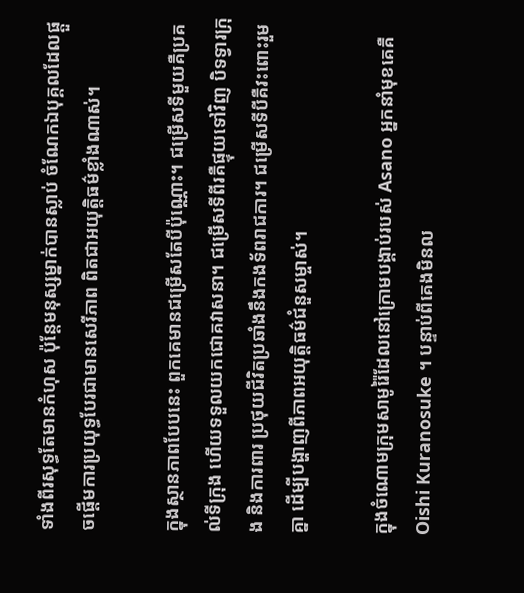ទាំងពីរសុទ្ធតែមានកំហុស ប៉ុន្តែមនុស្សម្នាក់បានស្លាប់ ចំណែកឯបុគ្គលដែលផ្តួចផ្តើមការប្រយុទ្ធបែរជាមានសេរីភាព ពិតជាអយុត្តិធម៌ខ្លាំងណាស់។

ក្នុងស្ថានភាពបែបនេះ ពួកគេមានជម្រើសតែបីប៉ុណ្ណោះ។ ជម្រើសទីមួយគឺប្រគល់ទីក្រុង ហើយទទួលយកជោគវាសនា។ ជម្រើសទីពីរគឺផ្ទុយទៅវិញ បិទទ្វារក្រុង និងការពារ ប្រថុយជីវិតប្រឆាំងនឹងកងទ័ពរាជការ។ ជម្រើសទីបីគឺវះពោះរួមគ្នា ដើម្បីបង្ហាញពីភាពអយុត្តិធម៌ជំនួសម្ចាស់។

ក្នុងចំណោមក្រុមសាមូរ៉ៃដែលនៅក្រោមបង្គាប់របស់ Asano អ្នកនាំមុខគេគឺ Oishi Kuranosuke ។ បន្ទាប់ពីគេងមិនល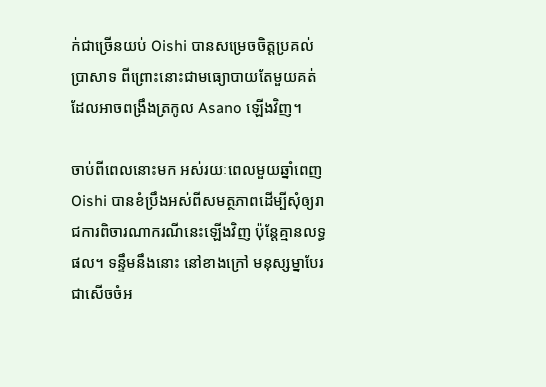ក់ជាច្រើនយប់ Oishi បានសម្រេចចិត្តប្រគល់ប្រាសាទ ពីព្រោះនោះជាមធ្យោបាយតែមួយគត់ដែលអាចពង្រឹងត្រកូល Asano ឡើងវិញ។

ចាប់ពីពេលនោះមក អស់រយៈពេលមួយឆ្នាំពេញ Oishi បានខំប្រឹងអស់ពីសមត្ថភាពដើម្បីសុំឲ្យរាជការពិចារណាករណីនេះឡើងវិញ ប៉ុន្តែគ្មានលទ្ធផល។ ទន្ទឹមនឹងនោះ នៅខាងក្រៅ មនុស្សម្នាបែរជាសើចចំអ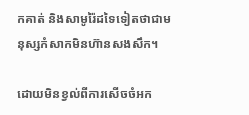កគាត់ និងសាមូរ៉ៃដទៃទៀតថាជាមនុស្សកំសាកមិនហ៊ានសងសឹក។

ដោយមិនខ្វល់ពីការសើចចំអក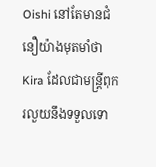Oishi នៅតែមានជំនឿយ៉ាងមុតមាំថា Kira ដែលជាមន្រ្តីពុករលួយនឹងទទួលទោ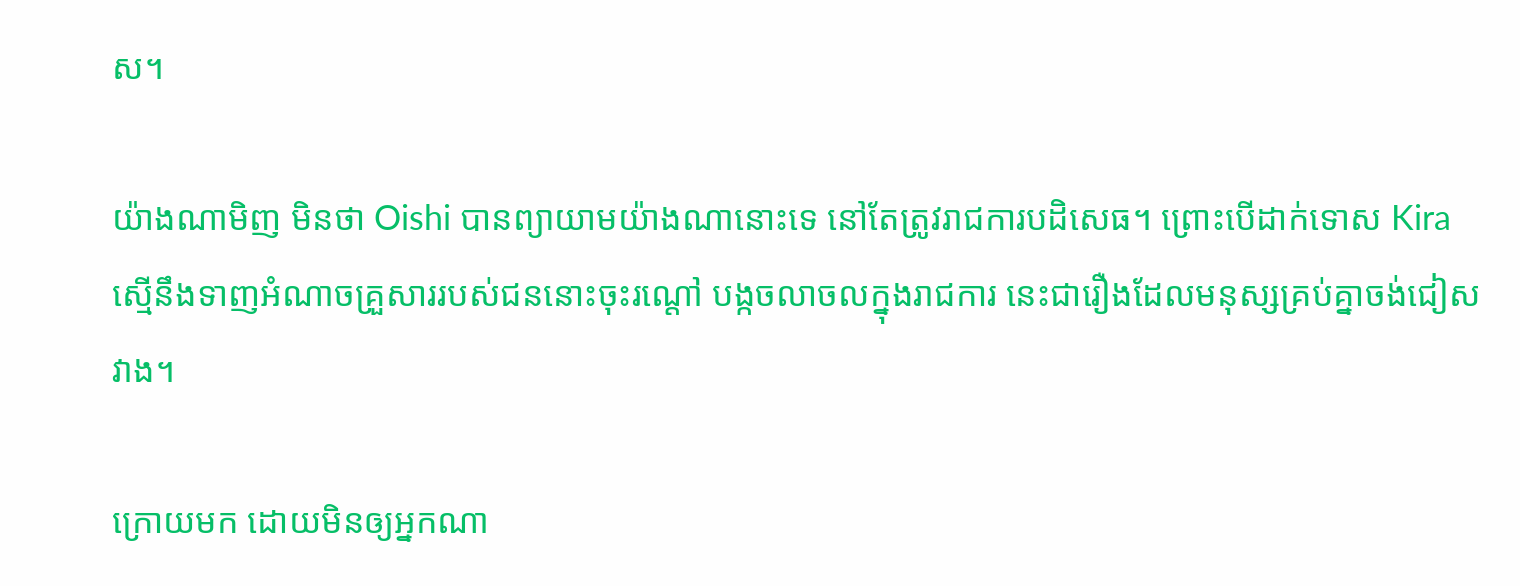ស។

យ៉ាងណាមិញ មិនថា Oishi បានព្យាយាមយ៉ាងណានោះទេ នៅតែត្រូវរាជការបដិសេធ។ ព្រោះបើដាក់ទោស Kira ស្មើនឹងទាញអំណាចគ្រួសាររបស់ជននោះចុះរណ្តៅ បង្កចលាចលក្នុងរាជការ នេះជារឿងដែលមនុស្សគ្រប់គ្នាចង់ជៀសវាង។

ក្រោយមក ដោយមិនឲ្យអ្នកណា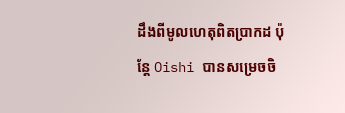ដឹងពីមូលហេតុពិតប្រាកដ ប៉ុន្តែ Oishi បានសម្រេចចិ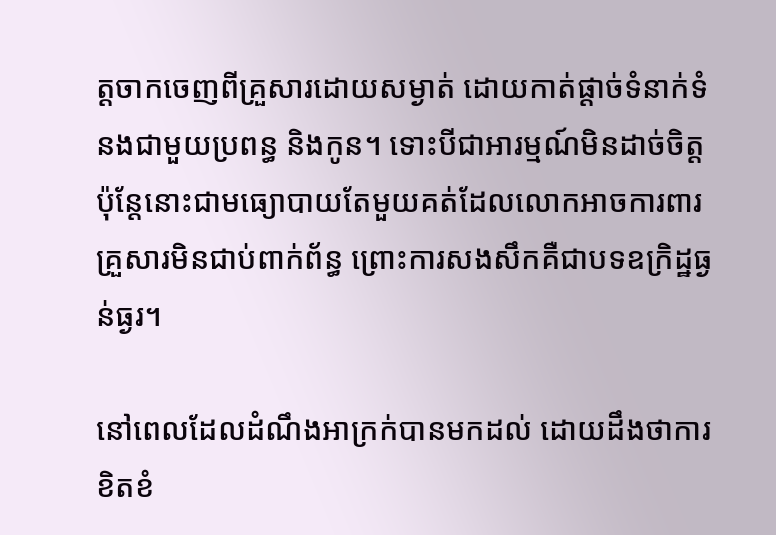ត្តចាកចេញពីគ្រួសារដោយសម្ងាត់ ដោយកាត់ផ្តាច់ទំនាក់ទំនងជាមួយប្រពន្ធ និងកូន។ ទោះបីជាអារម្មណ៍មិនដាច់ចិត្ត ប៉ុន្តែនោះជាមធ្យោបាយតែមួយគត់ដែលលោកអាចការពារគ្រួសារមិនជាប់ពាក់ព័ន្ធ ព្រោះការសងសឹកគឺជាបទឧក្រិដ្ឋធ្ងន់ធ្ងរ។

នៅពេលដែលដំណឹងអាក្រក់បានមកដល់ ដោយដឹងថាការខិតខំ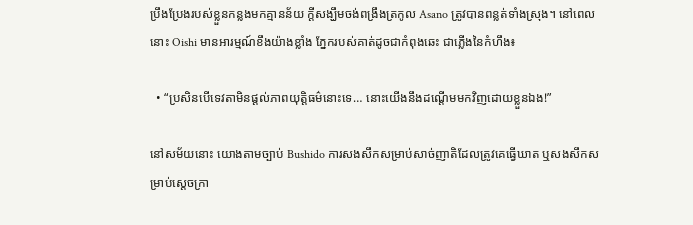ប្រឹងប្រែងរបស់ខ្លួនកន្លងមកគ្មានន័យ ក្តីសង្ឃឹមចង់ពង្រឹងត្រកូល Asano ត្រូវបានពន្លត់ទាំងស្រុង។ នៅពេលនោះ Oishi មានអារម្មណ៍ខឹងយ៉ាងខ្លាំង ភ្នែករបស់គាត់ដូចជាកំពុងឆេះ ជាភ្លើងនៃកំហឹង៖

  • “ប្រសិនបើទេវតាមិនផ្តល់ភាពយុត្តិធម៌នោះទេ… នោះយើងនឹងដណ្តើមមកវិញដោយខ្លួនឯង!”

នៅសម័យនោះ យោងតាមច្បាប់ Bushido ការសងសឹកសម្រាប់សាច់ញាតិដែលត្រូវគេធ្វើឃាត ឬសងសឹកសម្រាប់ស្តេចក្រា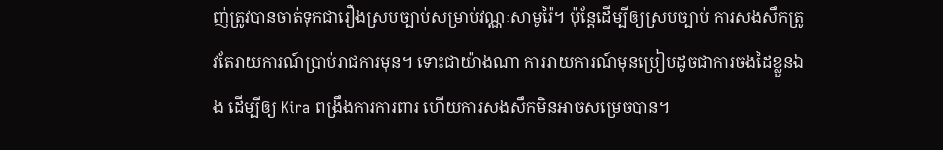ញ់ត្រូវបានចាត់ទុកជារឿងស្របច្បាប់សម្រាប់វណ្ណៈសាមូរ៉ៃ។ ប៉ុន្តែដើម្បីឲ្យស្របច្បាប់ ការសងសឹកត្រូវតែរាយការណ៍ប្រាប់រាជការមុន។ ទោះជាយ៉ាងណា ការរាយការណ៍មុនប្រៀបដូចជាការចងដៃខ្លួនឯង ដើម្បីឲ្យ Kira ពង្រឹងការការពារ ហើយការសងសឹកមិនអាចសម្រេចបាន។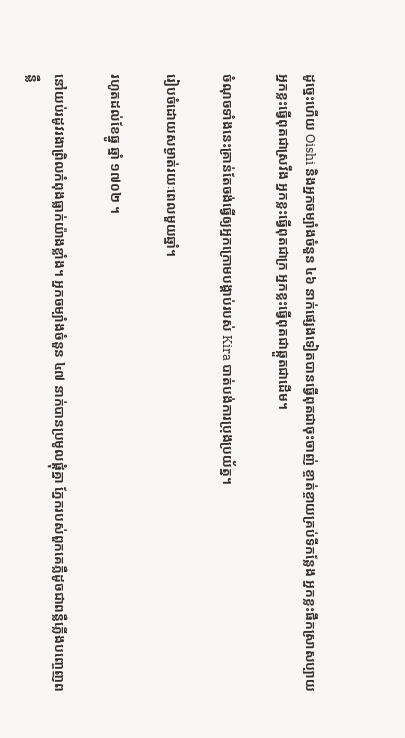ដូច្នេះហើយ Oishi និងអ្នកចម្បាំងចំនួន ៤៦ នាក់ផ្សេងទៀតបានធ្វើពុតជាចុះចាញ់ ខ្ចាត់ខ្ចាយគ្រប់ទីកន្លែង អ្នកខ្លះផឹកស្រាសប្បាយ អ្នកខ្លះធ្វើពុតជាស្រវឹង អ្នកខ្លះធ្វើពុតជាក្រ អ្នកខ្លះធ្វើពុតជាឆ្កួតជាដើម។

ចំណុចទាំងនេះគ្រាន់តែចង់ធ្វើឲ្យអ្នកក្រោមបង្គាប់របស់ Kira បាត់បង់ការប្រុងប្រយ័ត្ន។

រៀបចំដោយសម្ងាត់រយៈពេលមួយឆ្នាំ។

រហូតដល់ខែធ្នូ ឆ្នាំ ១៧០២ ។

នៅយប់រដូវរងាព្រិលកំពុងធ្លាក់យ៉ាងខ្លាំង។ អ្នកចម្បាំងចំនួន ៤៧ នាក់បានប្រមូលផ្តុំគ្នា ភ្នែករបស់ពួកគេភ្លឺដូចជាពន្លឺភ្លើងបញ្ចេញពន្លឺ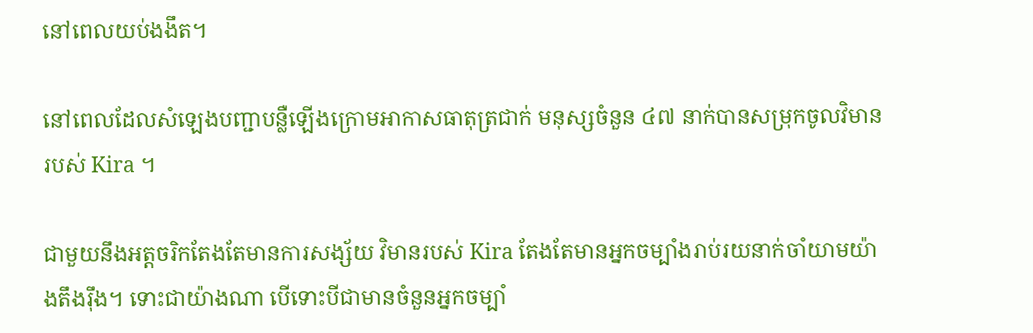នៅពេលយប់ងងឹត។

នៅពេលដែលសំឡេងបញ្ជាបន្លឺឡើងក្រោមអាកាសធាតុត្រជាក់ មនុស្សចំនួន ៤៧ នាក់បានសម្រុកចូលវិមានរបស់ Kira ។

ជាមួយនឹងអត្តចរិកតែងតែមានការសង្ស័យ វិមានរបស់ Kira តែងតែមានអ្នកចម្បាំងរាប់រយនាក់ចាំយាមយ៉ាងតឹងរ៉ឹង។ ទោះជាយ៉ាងណា បើទោះបីជាមានចំនួនអ្នកចម្បាំ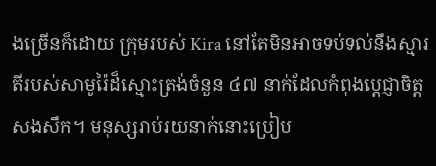ងច្រើនក៏ដោយ ក្រុមរបស់ Kira នៅតែមិនអាចទប់ទល់នឹងស្មារតីរបស់សាមូរ៉ៃដ៏ស្មោះត្រង់ចំនួន ៤៧ នាក់ដែលកំពុងប្តេជ្ញាចិត្តសងសឹក។ មនុស្សរាប់រយនាក់នោះប្រៀប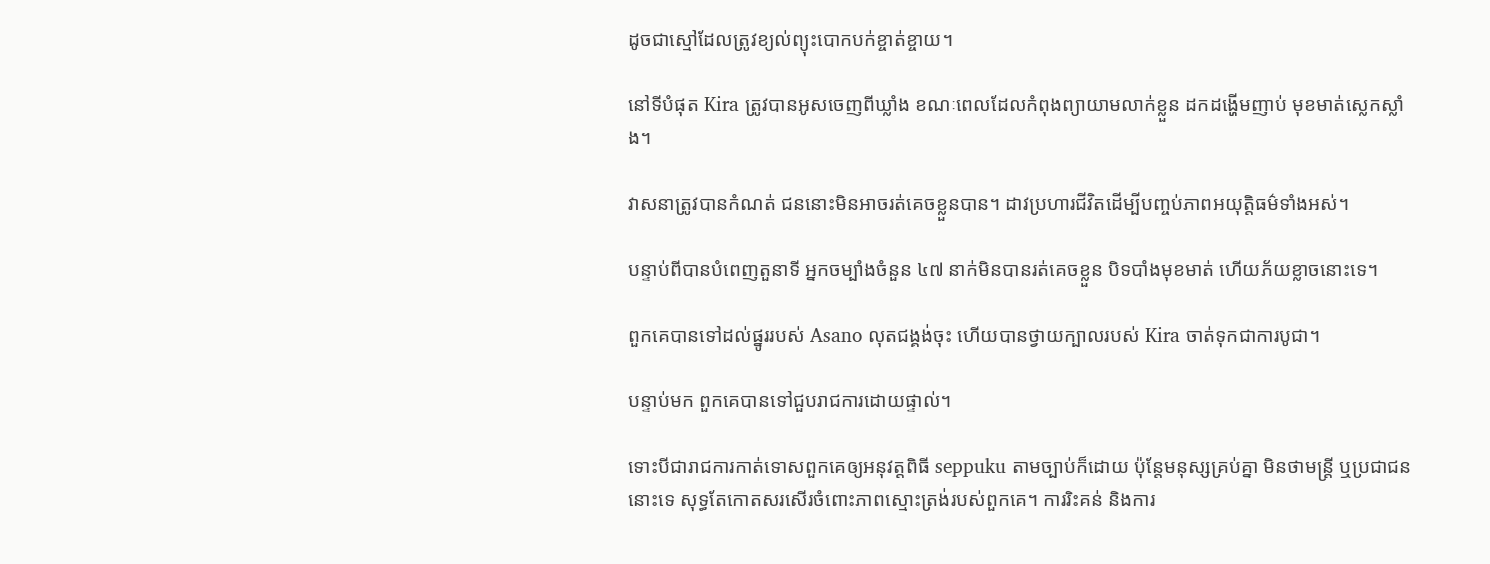ដូចជាស្មៅដែលត្រូវខ្យល់ព្យុះបោកបក់ខ្ចាត់ខ្ចាយ។

នៅទីបំផុត Kira ត្រូវបានអូសចេញពីឃ្លាំង ខណៈពេលដែលកំពុងព្យាយាមលាក់ខ្លួន ដកដង្ហើមញាប់ មុខមាត់ស្លេកស្លាំង។

វាសនាត្រូវបានកំណត់ ជននោះមិនអាចរត់គេចខ្លួនបាន។ ដាវប្រហារជីវិតដើម្បីបញ្ចប់ភាពអយុត្តិធម៌ទាំងអស់។

បន្ទាប់ពីបានបំពេញតួនាទី អ្នកចម្បាំងចំនួន ៤៧ នាក់មិនបានរត់គេចខ្លួន បិទបាំងមុខមាត់ ហើយភ័យខ្លាចនោះទេ។

ពួកគេបានទៅដល់ផ្នូររបស់ Asano លុតជង្គង់ចុះ ហើយបានថ្វាយក្បាលរបស់ Kira ចាត់ទុកជាការបូជា។

បន្ទាប់មក ពួកគេបានទៅជួបរាជការដោយផ្ទាល់។

ទោះបីជារាជការកាត់ទោសពួកគេឲ្យអនុវត្តពិធី seppuku តាមច្បាប់ក៏ដោយ ប៉ុន្តែមនុស្សគ្រប់គ្នា មិនថាមន្ត្រី ឬប្រជាជននោះទេ សុទ្ធតែកោតសរសើរចំពោះភាពស្មោះត្រង់របស់ពួកគេ។ ការរិះគន់ និងការ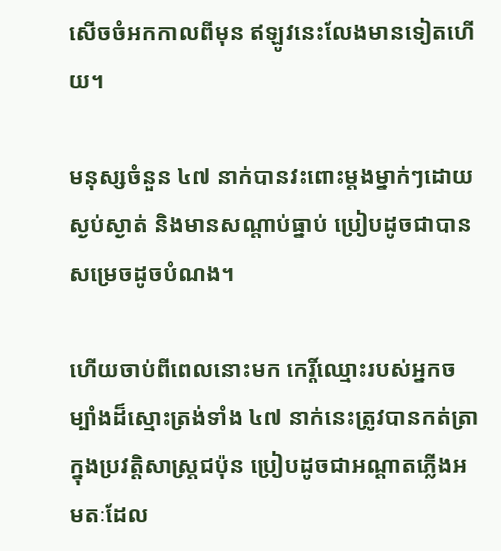សើចចំអកកាលពីមុន ឥឡូវនេះលែងមានទៀតហើយ។

មនុស្សចំនួន ៤៧ នាក់បានវះពោះម្តងម្នាក់ៗដោយស្ងប់ស្ងាត់ និងមានសណ្តាប់ធ្នាប់ ប្រៀបដូចជាបានសម្រេចដូចបំណង។

ហើយចាប់ពីពេលនោះមក កេរ្តិ៍ឈ្មោះរបស់អ្នកចម្បាំងដ៏ស្មោះត្រង់ទាំង ៤៧ នាក់នេះត្រូវបានកត់ត្រាក្នុងប្រវត្តិសាស្ត្រជប៉ុន ប្រៀបដូចជាអណ្តាតភ្លើងអមតៈដែល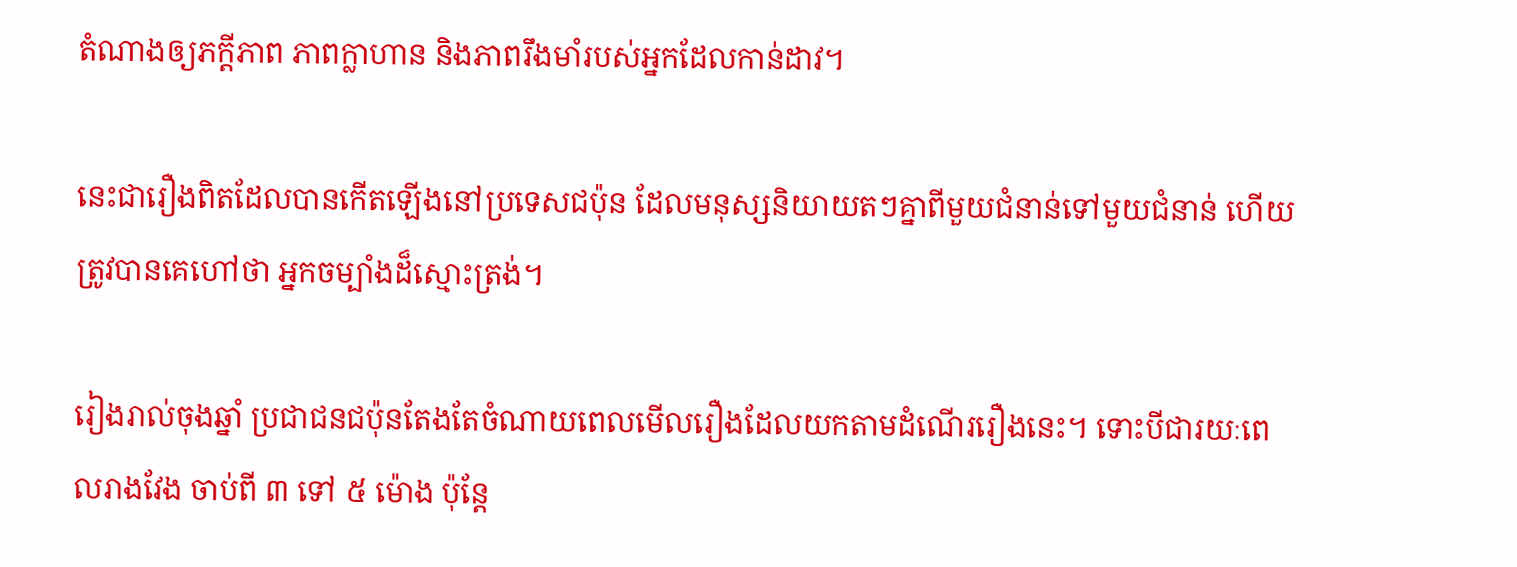តំណាងឲ្យភក្ដីភាព ភាពក្លាហាន និងភាពរឹងមាំរបស់អ្នកដែលកាន់ដាវ។

នេះជារឿងពិតដែលបានកើតឡើងនៅប្រទេសជប៉ុន ដែលមនុស្សនិយាយតៗគ្នាពីមួយជំនាន់ទៅមួយជំនាន់ ហើយត្រូវបានគេហៅថា អ្នកចម្បាំងដ៏ស្មោះត្រង់។

រៀងរាល់ចុងឆ្នាំ ប្រជាជនជប៉ុនតែងតែចំណាយពេលមើលរឿងដែលយកតាមដំណើររឿងនេះ។ ទោះបីជារយៈពេលរាងវែង ចាប់ពី ៣ ទៅ ៥ ម៉ោង ប៉ុន្តែ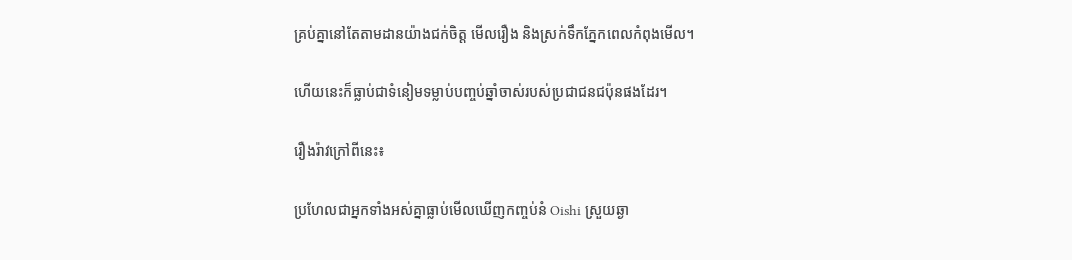គ្រប់គ្នានៅតែតាមដានយ៉ាងជក់ចិត្ត មើលរឿង និងស្រក់ទឹកភ្នែកពេលកំពុងមើល។

ហើយនេះក៏ធ្លាប់ជាទំនៀមទម្លាប់បញ្ចប់ឆ្នាំចាស់របស់ប្រជាជនជប៉ុនផងដែរ។

រឿងរ៉ាវក្រៅពីនេះ៖

ប្រហែលជាអ្នកទាំងអស់គ្នាធ្លាប់មើលឃើញកញ្ចប់នំ Oishi ស្រួយឆ្ងា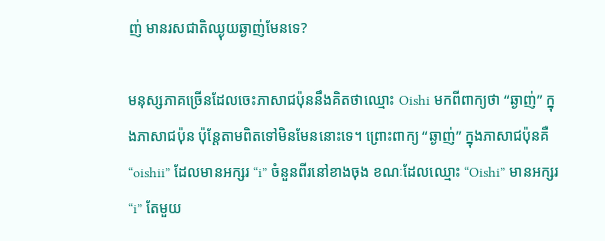ញ់ មានរសជាតិឈ្ងុយឆ្ងាញ់មែនទេ?

មនុស្សភាគច្រើនដែលចេះភាសាជប៉ុននឹងគិតថាឈ្មោះ Oishi មកពីពាក្យថា “ឆ្ងាញ់” ក្នុងភាសាជប៉ុន ប៉ុន្តែតាមពិតទៅមិនមែននោះទេ។ ព្រោះពាក្យ “ឆ្ងាញ់” ក្នុងភាសាជប៉ុនគឺ “oishii” ដែលមានអក្សរ “i” ចំនួនពីរនៅខាងចុង ខណៈដែលឈ្មោះ “Oishi” មានអក្សរ “i” តែមួយ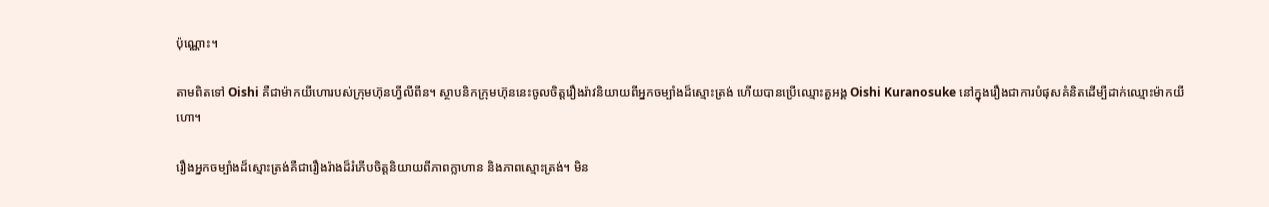ប៉ុណ្ណោះ។

តាមពិតទៅ Oishi គឺជាម៉ាកយីហោរបស់ក្រុមហ៊ុនហ្វីលីពីន។ ស្ថាបនិកក្រុមហ៊ុននេះចូលចិត្តរឿងរ៉ាវនិយាយពីអ្នកចម្បាំងដ៏ស្មោះត្រង់ ហើយបានប្រើឈ្មោះតួអង្គ Oishi Kuranosuke នៅក្នុងរឿងជាការបំផុសគំនិតដើម្បីដាក់ឈ្មោះម៉ាកយីហោ។

រឿងអ្នកចម្បាំងដ៏ស្មោះត្រង់គឺជារឿងរ៉ាងដ៏រំភើបចិត្តនិយាយពីភាពក្លាហាន និងភាពស្មោះត្រង់។ មិន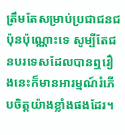ត្រឹមតែសម្រាប់ប្រជាជនជប៉ុនប៉ុណ្ណោះទេ សូម្បីតែជនបរទេសដែលបានឮរឿងនេះក៏មានអារម្មណ៍រំភើបចិត្តយ៉ាងខ្លាំងផងដែរ។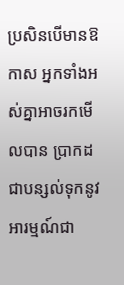ប្រសិនបើមានឱកាស អ្នកទាំងអស់គ្នាអាចរកមើលបាន ប្រាកដជាបន្សល់ទុកនូវអារម្មណ៍ជា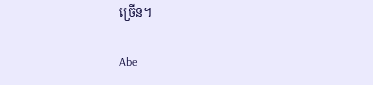ច្រើន។

Abe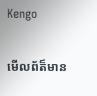Kengo

មើលព័ត៏មាន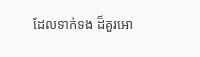ដែលទាក់ទង ដ៏គួរអោ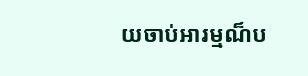យចាប់អារម្មណ៏ប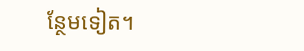ន្ថែមទៀត។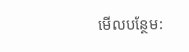មើលបន្ថែម: